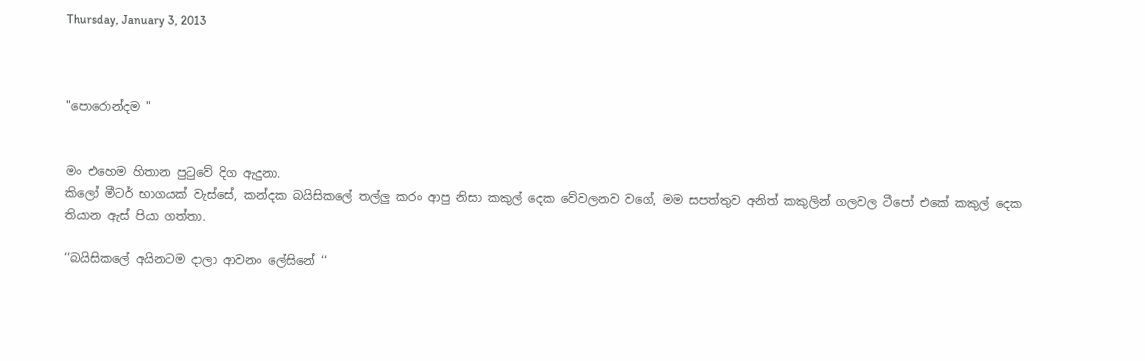Thursday, January 3, 2013



"පොරොන්දම "


මං එහෙම හිතාන පුටුවේ දිග ඇදුනා.
කිලෝ මීටර් භාගයක් වැස්සේ, කන්දක බයිසිකලේ තල්ලු කරං ආපු නිසා කකුල් දෙක වේවලනව වගේ, මම සපත්තුව අනිත් කකුලින් ගලවල ටීපෝ එකේ කකුල් දෙක තියාන ඇස් පියා ගත්තා.

‘‘බයිසිකලේ අයිනටම දාලා ආවනං ලේසිනේ ‘‘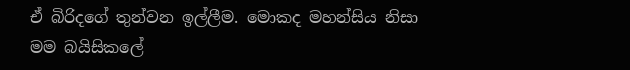ඒ බිරිදගේ තුන්වන ඉල්ලීම. මොකද මහන්සිය නිසා මම බයිසිකලේ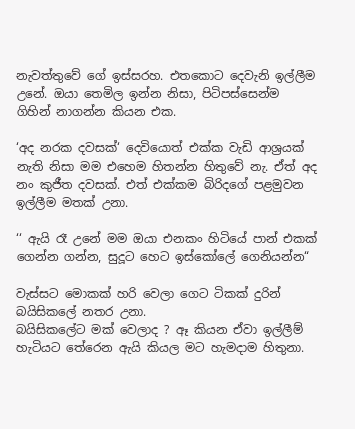නැවත්තුවේ ගේ ඉස්සරහ. එතකොට දෙවැනි ඉල්ලීම උනේ. ඔයා තෙමිල ඉන්න නිසා, පිටිපස්සෙන්ම ගිහින් නාගන්න කියන එක.

‘අද නරක දවසක්‘ දෙවියොත් එක්ක වැඩි ආශ්‍රයක් නැති නිසා මම එහෙම හිතන්න හිතුවේ නැ. ඒත් අද නං කුජීත දවසක්. එත් එක්කම බිරිදගේ පළමුවන ඉල්ලීම මතක් උනා.

‘‘ ඇයි රෑ උනේ මම ඔයා එනකං හිටියේ පාන් එකක් ගෙන්න ගන්න, සුදූට හෙට ඉස්කෝලේ ගෙනියන්න“

වැස්සට මොකක් හරි වෙලා ගෙට ටිකක් දුරින් බයිසිකලේ නතර උනා.
බයිසිකලේට මක් වෙලාද ? ඈ කියන ඒවා ඉල්ලීම් හැටියට තේරෙන ඇයි කියල මට හැමදාම හිතුනා.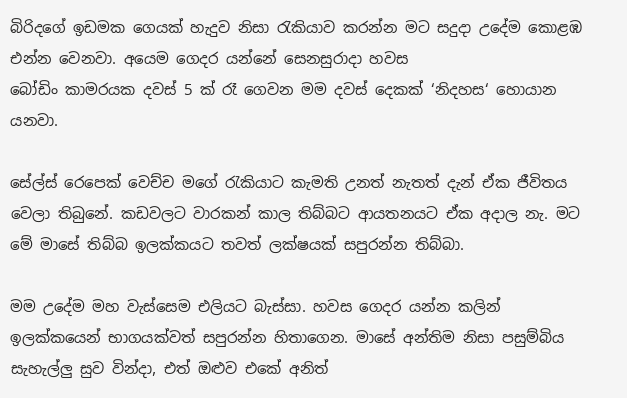බිරිදගේ ඉඩමක ගෙයක් හැදුව නිසා රැකියාව කරන්න මට සදුදා උදේම කොළඹ එන්න වෙනවා. අයෙම ගෙදර යන්නේ සෙනසුරාදා හවස
බෝඩිං කාමරයක දවස් 5 ක් රෑ ගෙවන මම දවස් දෙකක් ‘නිදහස‘ හොයාන යනවා.

සේල්ස් රෙපෙක් වෙච්ච මගේ රැකියාට කැමති උනත් නැතත් දැන් ඒක ජීවිතය වෙලා තිබුනේ. කඩවලට වාරකන් කාල තිබ්බට ආයතනයට ඒක අදාල නැ. මට මේ මාසේ තිබ්බ ඉලක්කයට තවත් ලක්ෂයක් සපුරන්න තිබ්බා.

මම උදේම මහ වැස්සෙම එලියට බැස්සා. හවස ගෙදර යන්න කලින්
ඉලක්කයෙන් භාගයක්වත් සපුරන්න හිතාගෙන. මාසේ අන්තිම නිසා පසුම්බිය සැහැල්ලු සුව වින්දා, එත් ඔළුව එකේ අනිත්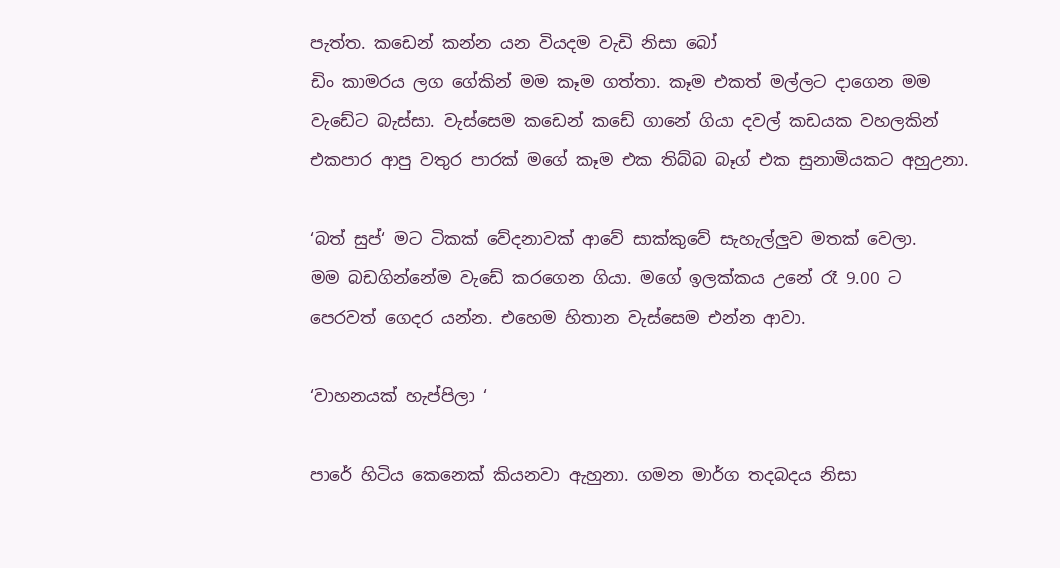පැත්ත. කඩෙන් කන්න යන වියදම වැඩි නිසා බෝ
ඩිං කාමරය ලග ගේකින් මම කෑම ගත්තා. කෑම එකත් මල්ලට දාගෙන මම වැඩේට බැස්සා. වැස්සෙම කඩෙන් කඩේ ගානේ ගියා දවල් කඩයක වහලකින් එකපාර ආපු වතුර පාරක් මගේ කෑම එක තිබ්බ බෑග් එක සුනාමියකට අහුඋනා.

‘බත් සුප්‘ මට ටිකක් වේදනාවක් ආවේ සාක්කුවේ සැහැල්ලුව මතක් වෙලා.
මම බඩගින්නේම වැඩේ කරගෙන ගියා. මගේ ඉලක්කය උනේ රෑ 9.00 ට පෙරවත් ගෙදර යන්න. එහෙම හිතාන වැස්සෙම එන්න ආවා.

‘වාහනයක් හැප්පිලා ‘

පාරේ හිටිය කෙනෙක් කියනවා ඇහුනා. ගමන මාර්ග තදබදය නිසා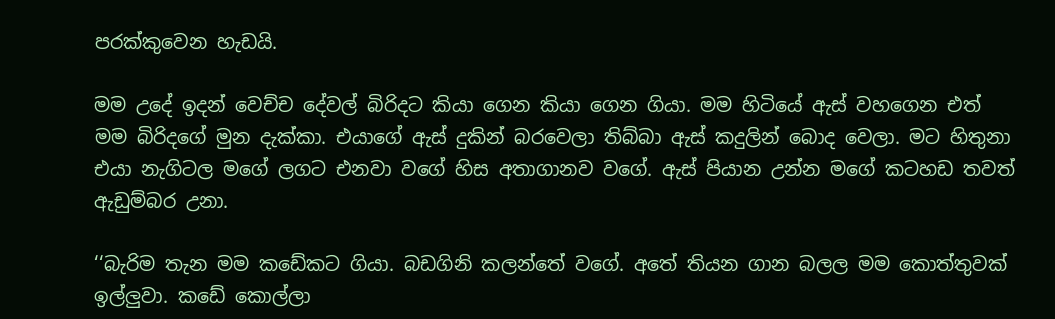පරක්කුවෙන හැඩයි.

මම උදේ ඉදන් වෙච්ච දේවල් බිරිදට කියා ගෙන කියා ගෙන ගියා. මම හිටියේ ඇස් වහගෙන එත් මම බිරිදගේ මුන දැක්කා. එයාගේ ඇස් දුකින් බරවෙලා තිබ්බා ඇස් කදුලින් බොද වෙලා. මට හිතුනා එයා නැගිටල මගේ ලගට එනවා වගේ හිස අතාගානව වගේ. ඇස් පියාන උන්න මගේ කටහඩ තවත් ඇඩුම්බර උනා.

‘‘බැරිම තැන මම කඩේකට ගියා. බඩගිනි කලන්තේ වගේ. අතේ තියන ගාන බලල මම කොත්තුවක් ඉල්ලුවා. කඩේ කොල්ලා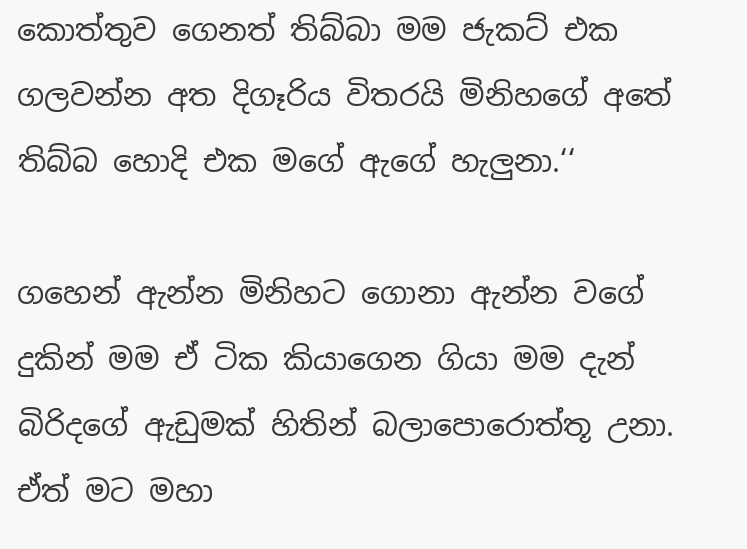කොත්තුව ගෙනත් තිබ්බා මම ජැකට් එක ගලවන්න අත දිගෑරිය විතරයි මිනිහගේ අතේ තිබ්බ හොදි එක මගේ ඇගේ හැලුනා.‘‘

ගහෙන් ඇන්න මිනිහට ගොනා ඇන්න වගේ දුකින් මම ඒ ටික කියාගෙන ගියා මම දැන් බිරිදගේ ඇඩුමක් හිතින් බලාපොරොත්තූ උනා. ඒත් මට මහා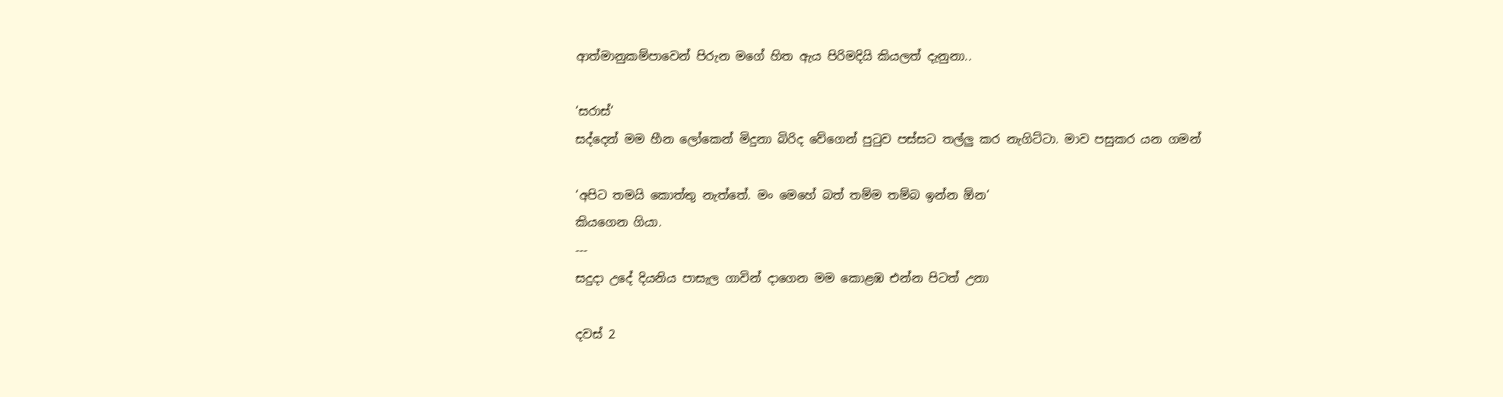ආත්මානුකම්පාවෙන් පිරුන මගේ හිත ඇය පිරිමදියි කියලත් දැනුනා..

‘සරාස්‘
සද්දෙන් මම හීන ලෝකෙන් මිදුනා බිරිද වේගෙන් පුටුව පස්සට තල්ලු කර නැගිට්ටා. මාව පසුකර යන ගමන්

‘අපිට තමයි කොත්තු නැත්තේ. මං මෙහේ බත් තම්ම තම්බ ඉන්න ඕන‘
කියගෙන ගියා.
---
සදුදා උදේ දියනිය පාසැල ගාවින් දාගෙන මම කොළඹ එන්න පිටත් උනා

දවස් 2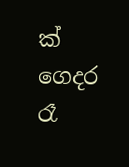ක් ගෙදර රෑ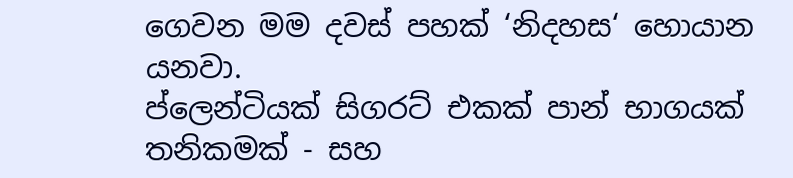ගෙවන මම දවස් පහක් ‘නිදහස‘ හොයාන යනවා.
ප්ලෙන්ටියක් සිගරට් එකක් පාන් භාගයක් තනිකමක් - සහ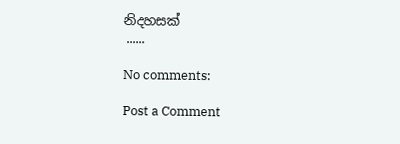නිදහසක්
 ......

No comments:

Post a Comment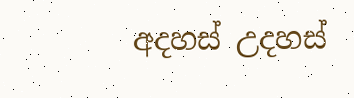අදහස් උදහස්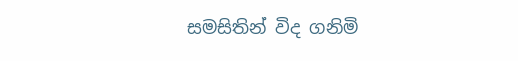සමසිතින් විද ගනිමි